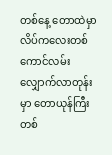တစ်နေ့ တောထဲမှာ လိပ်ကလေးတစ်ကောင်လမ်းလျှောက်လာတုန်းမှာ တောယုန်ကြီးတစ်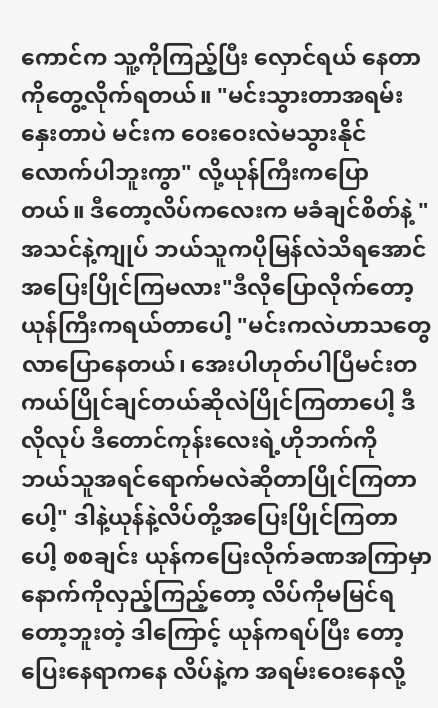ကောင်က သူ့ကိုကြည့်ပြီး လှောင်ရယ် နေတာကိုတွေ့လိုက်ရတယ်။ "မင်းသွားတာအရမ်းနှေးတာပဲ မင်းက ဝေးဝေးလဲမသွားနိုင်လောက်ပါဘူးကွာ" လို့ယုန်ကြီးကပြောတယ်။ ဒီတော့လိပ်ကလေးက မခံချင်စိတ်နဲ့ "အသင်နဲ့ကျုပ် ဘယ်သူကပိုမြန်လဲသိရအောင် အပြေးပြိုင်ကြမလား"ဒီလိုပြောလိုက်တော့ ယုန်ကြီးကရယ်တာပေါ့ "မင်းကလဲဟာသတွေလာပြောနေတယ်၊ အေးပါဟုတ်ပါပြီမင်းတကယ်ပြိုင်ချင်တယ်ဆိုလဲပြိုင်ကြတာပေါ့ ဒီလိုလုပ် ဒီတောင်ကုန်းလေးရဲ့ဟိုဘက်ကို ဘယ်သူအရင်ရောက်မလဲဆိုတာပြိုင်ကြတာပေါ့" ဒါနဲ့ယုန်နဲ့လိပ်တို့အပြေးပြိုင်ကြတာပေါ့ စစချင်း ယုန်ကပြေးလိုက်ခဏအကြာမှာနောက်ကိုလှည့်ကြည့်တော့ လိပ်ကိုမမြင်ရတော့ဘူးတဲ့ ဒါကြောင့် ယုန်ကရပ်ပြီး တော့ပြေးနေရာကနေ လိပ်နဲ့က အရမ်းဝေးနေလို့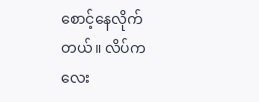စောင့်နေလိုက်တယ်။ လိပ်ကလေး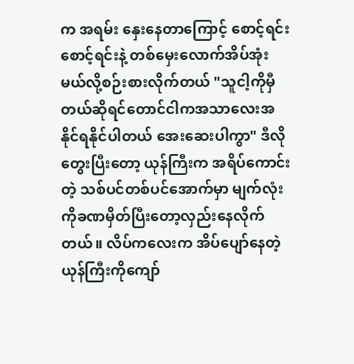က အရမ်း နှေးနေတာကြောင့် စောင့်ရင်းစောင့်ရင်းနဲ့ တစ်မှေးလောက်အိပ်အုံးမယ်လို့စဉ်းစားလိုက်တယ် "သူငါ့ကိုမှီတယ်ဆိုရင်တောင်ငါကအသာလေးအနိုင်ရနိုင်ပါတယ် အေးဆေးပါကွာ" ဒီလိုတွေးပြီးတော့ ယုန်ကြီးက အရိပ်ကောင်းတဲ့ သစ်ပင်တစ်ပင်အောက်မှာ မျက်လုံးကိုခဏမှိတ်ပြီးတော့လှည်းနေလိုက်တယ်။ လိပ်ကလေးက အိပ်ပျော်နေတဲ့ ယုန်ကြီးကိုကျော်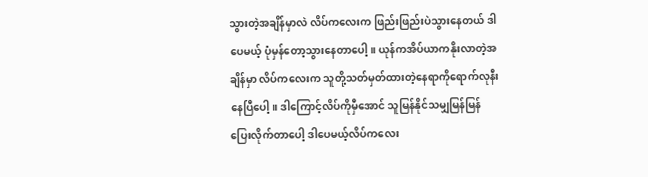သွားတဲ့အချိန်မှာလဲ လိပ်ကလေးက ဖြည်းဖြည်းပဲသွားနေတယ် ဒါပေမယ့် ပုံမှန်တော့သွားနေတာပေါ့။ ယုန်ကအိပ်ယာကနိုးလာတဲ့အချိန်မှာ လိပ်ကလေးက သူတို့သတ်မှတ်ထားတဲ့နေရာကိုရောက်လုနီးနေပြီပေါ့။ ဒါကြောင့်လိပ်ကိုမှီအောင် သူမြန်နိုင်သမျှမြန်မြန်ပြေးလိုက်တာပေါ့ ဒါပေမယ့်လိပ်ကလေး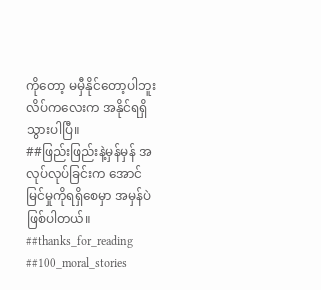ကိုတော့ မမှီနိုင်တော့ပါဘူး လိပ်ကလေးက အနိုင်ရရှိသွားပါပြီ။
##ဖြည်းဖြည်းနဲ့မှန်မှန် အလုပ်လုပ်ခြင်းက အောင်မြင်မှုကိုရရှိစေမှာ အမှန်ပဲဖြစ်ပါတယ်။
##thanks_for_reading
##100_moral_stories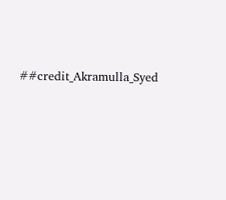##credit_Akramulla_Syed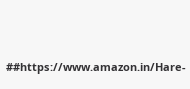##https://www.amazon.in/Hare-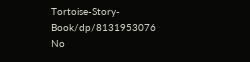Tortoise-Story-Book/dp/8131953076
No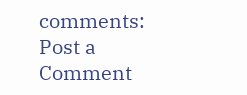comments:
Post a Comment